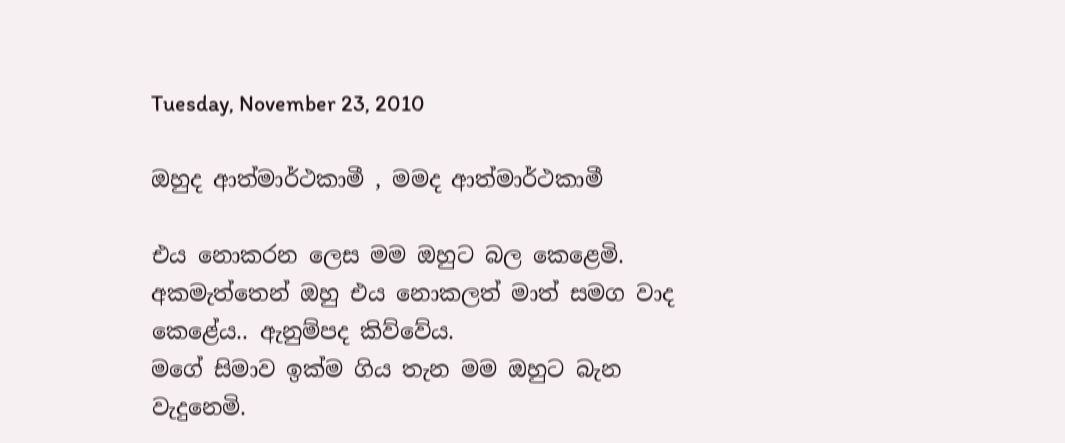Tuesday, November 23, 2010

ඔහුද ආත්මාර්ථකාමී , මමද ආත්මාර්ථකාමී

එය නොකරන ලෙස මම ඔහුට බල කෙළෙමි.  අකමැත්තෙන් ඔහු එය නොකලත් මාත් සමග වාද කෙළේය.. ඇනුම්පද කිව්වේය.
මගේ සිමාව ඉක්ම ගිය තැන මම ඔහුට බැන වැදුනෙමි.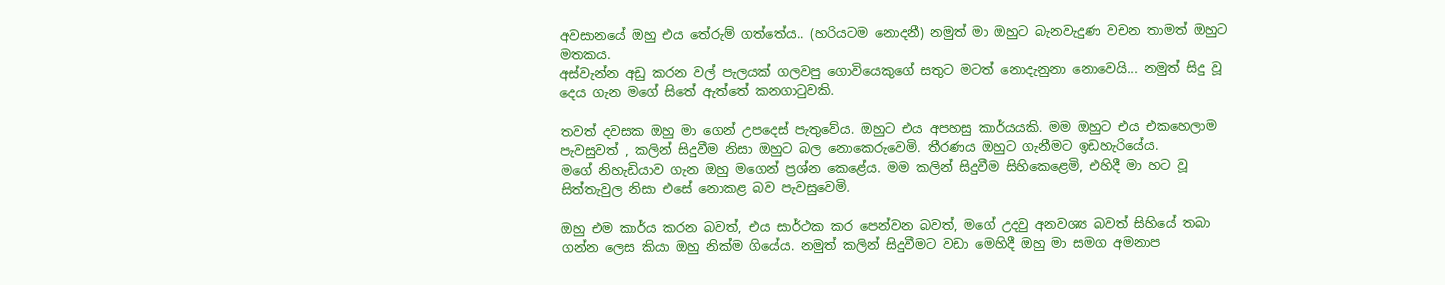අවසානයේ ඔහු එය තේරුම් ගත්තේය.. (හරියටම නොදනී) නමුත් මා ඔහුට බැනවැදුණ වචන තාමත් ඔහුට මතකය.
අස්වැන්න අඩු කරන වල් පැලයක් ගලවපු ගොවියෙකුගේ සතුට මටත් නොදැනුනා නොවෙයි... නමුත් සිදු වූ දෙය ගැන මගේ සිතේ ඇත්තේ කනගාටුවකි.

තවත් දවසක ඔහු මා ගෙන් උපදෙස් පැතුවේය. ඔහුට එය අපහසු කාර්යයකි. මම ඔහුට එය එකහෙලාම පැවසුවත් , කලින් සිදුවීම නිසා ඔහුට බල නොකෙරුවෙමි. තීරණය ඔහුට ගැනීමට ඉඩහැරියේය.
මගේ නිහැඩියාව ගැන ඔහු මගෙන් ප්‍රශ්න කෙළේය. මම කලින් සිදුවීම සිහිකෙළෙමි, එහිදී මා හට වූ සිත්තැවුල නිසා එසේ නොකළ බව පැවසුවෙමි.

ඔහු එම කාර්ය කරන බවත්, එය සාර්ථක කර පෙන්වන බවත්, මගේ උදවු අනවශ්‍ය බවත් සිහියේ තබා ගන්න ලෙස කියා ඔහු නික්ම ගියේය. නමුත් කලින් සිදුවීමට වඩා මෙහිදී ඔහු මා සමග අමනාප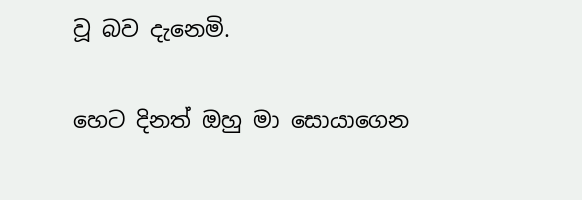වූ බව දැනෙමි.

හෙට දිනත් ඔහු මා සොයාගෙන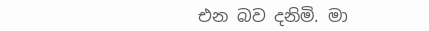එන බව දනිමි. මා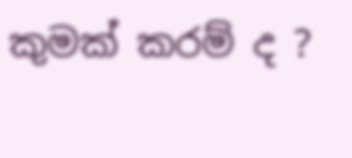කුමක් කරම් ද ?